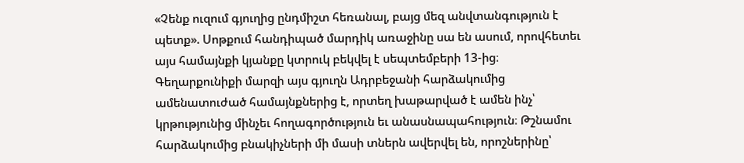«Չենք ուզում գյուղից ընդմիշտ հեռանալ, բայց մեզ անվտանգություն է պետք». Սոթքում հանդիպած մարդիկ առաջինը սա են ասում, որովհետեւ այս համայնքի կյանքը կտրուկ բեկվել է սեպտեմբերի 13-ից։
Գեղարքունիքի մարզի այս գյուղն Ադրբեջանի հարձակումից ամենատուժած համայնքներից է, որտեղ խաթարված է ամեն ինչ՝ կրթությունից մինչեւ հողագործություն եւ անասնապահություն։ Թշնամու հարձակումից բնակիչների մի մասի տներն ավերվել են, որոշներինը՝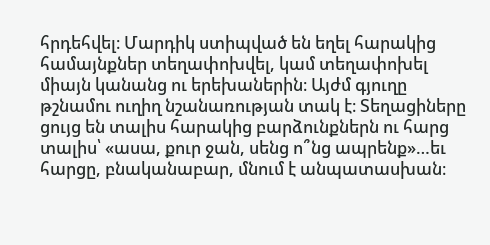հրդեհվել։ Մարդիկ ստիպված են եղել հարակից համայնքներ տեղափոխվել, կամ տեղափոխել միայն կանանց ու երեխաներին։ Այժմ գյուղը թշնամու ուղիղ նշանառության տակ է։ Տեղացիները ցույց են տալիս հարակից բարձունքներն ու հարց տալիս՝ «ասա, քուր ջան, սենց ո՞նց ապրենք»…եւ հարցը, բնականաբար, մնում է անպատասխան։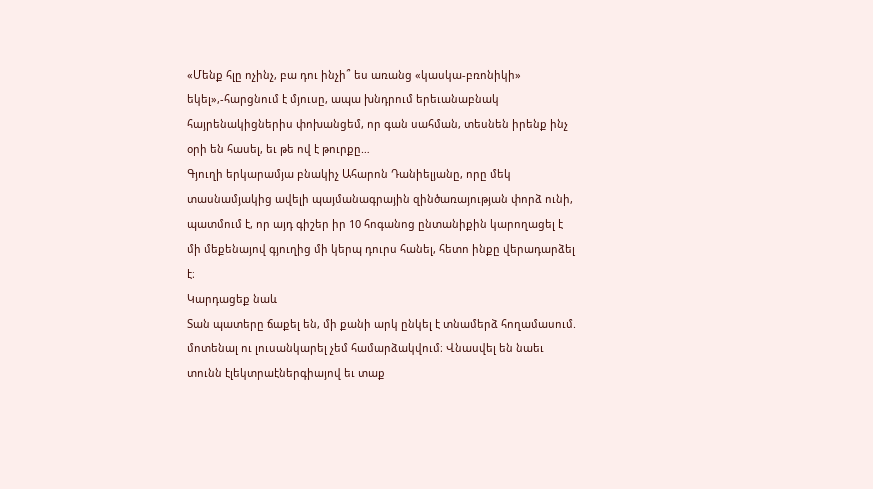«Մենք հլը ոչինչ, բա դու ինչի՞ ես առանց «կասկա-բռոնիկի» եկել»,-հարցնում է մյուսը, ապա խնդրում երեւանաբնակ հայրենակիցներիս փոխանցեմ, որ գան սահման, տեսնեն իրենք ինչ օրի են հասել, եւ թե ով է թուրքը…
Գյուղի երկարամյա բնակիչ Ահարոն Դանիելյանը, որը մեկ տասնամյակից ավելի պայմանագրային զինծառայության փորձ ունի, պատմում է, որ այդ գիշեր իր 10 հոգանոց ընտանիքին կարողացել է մի մեքենայով գյուղից մի կերպ դուրս հանել, հետո ինքը վերադարձել է։
Կարդացեք նաև
Տան պատերը ճաքել են, մի քանի արկ ընկել է տնամերձ հողամասում. մոտենալ ու լուսանկարել չեմ համարձակվում։ Վնասվել են նաեւ տունն էլեկտրաէներգիայով եւ տաք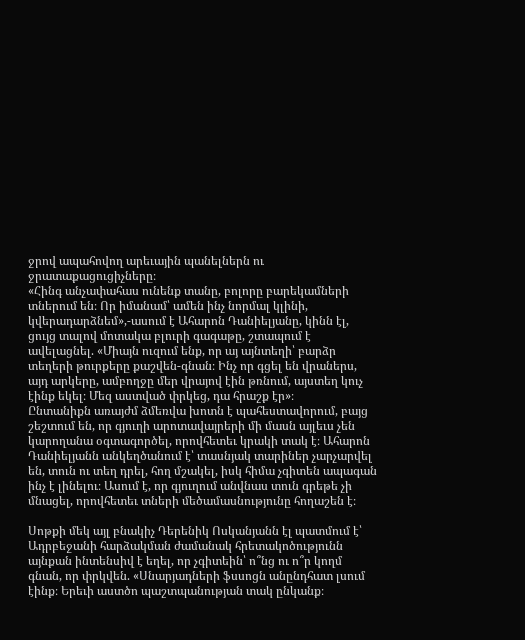ջրով ապահովող արեւային պանելներն ու ջրատաքացուցիչները։
«Հինգ անչափահաս ունենք տանը, բոլորը բարեկամների տներում են։ Որ իմանամ՝ ամեն ինչ նորմալ կլինի, կվերադարձնեմ»,-ասում է Ահարոն Դանիելյանը, կինն էլ, ցույց տալով մոտակա բլուրի գագաթը, շտապում է ավելացնել. «Միայն ուզում ենք, որ այ այնտեղի՝ բարձր տեղերի թուրքերը քաշվեն-գնան։ Ինչ որ գցել են վրաներս, այդ արկերը, ամբողջը մեր վրայով էին թռնում, այստեղ կուչ էինք եկել։ Մեզ աստված փրկեց, դա հրաշք էր»։
Ընտանիքն առայժմ ձմեռվա խոտն է պահեստավորում, բայց շեշտում են, որ գյուղի արոտավայրերի մի մասն այլեւս չեն կարողանա օգտագործել, որովհետեւ կրակի տակ է։ Ահարոն Դանիելյանն անկեղծանում է՝ տասնյակ տարիներ չարչարվել են, տուն ու տեղ դրել, հող մշակել, իսկ հիմա չգիտեն ապագան ինչ է լինելու։ Ասում է, որ գյուղում անվնաս տուն գրեթե չի մնացել, որովհետեւ տների մեծամասնությունը հողաշեն է։

Սոթքի մեկ այլ բնակիչ Դերենիկ Ոսկանյանն էլ պատմում է՝ Ադրբեջանի հարձակման ժամանակ հրետակոծությունն այնքան ինտենսիվ է եղել, որ չգիտեին՝ ո՞նց ու ո՞ր կողմ գնան, որ փրկվեն. «Սնարյադների ֆսսոցն անընդհատ լսում էինք։ Երեւի աստծո պաշտպանության տակ ընկանք։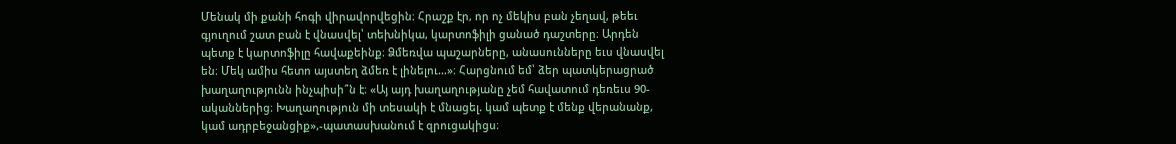Մենակ մի քանի հոգի վիրավորվեցին։ Հրաշք էր, որ ոչ մեկիս բան չեղավ, թեեւ գյուղում շատ բան է վնասվել՝ տեխնիկա, կարտոֆիլի ցանած դաշտերը։ Արդեն պետք է կարտոֆիլը հավաքեինք։ Ձմեռվա պաշարները, անասունները եւս վնասվել են։ Մեկ ամիս հետո այստեղ ձմեռ է լինելու…»։ Հարցնում եմ՝ ձեր պատկերացրած խաղաղությունն ինչպիսի՞ն է։ «Այ այդ խաղաղությանը չեմ հավատում դեռեւս 90-ականներից։ Խաղաղություն մի տեսակի է մնացել. կամ պետք է մենք վերանանք, կամ ադրբեջանցիք»,-պատասխանում է զրուցակիցս։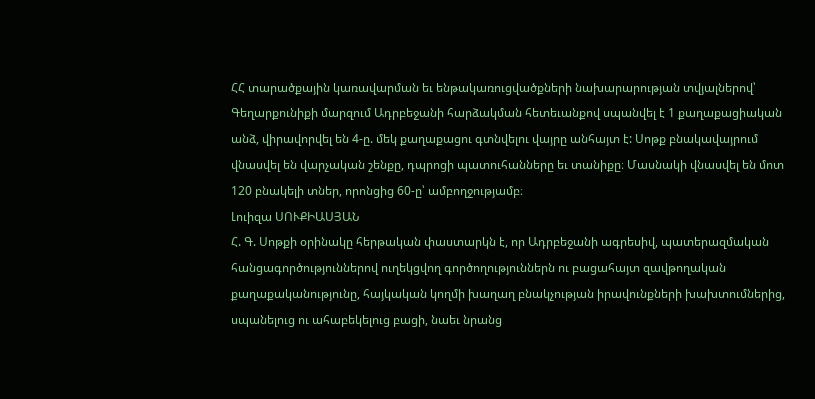ՀՀ տարածքային կառավարման եւ ենթակառուցվածքների նախարարության տվյալներով՝ Գեղարքունիքի մարզում Ադրբեջանի հարձակման հետեւանքով սպանվել է 1 քաղաքացիական անձ, վիրավորվել են 4-ը. մեկ քաղաքացու գտնվելու վայրը անհայտ է: Սոթք բնակավայրում վնասվել են վարչական շենքը, դպրոցի պատուհանները եւ տանիքը։ Մասնակի վնասվել են մոտ 120 բնակելի տներ, որոնցից 60-ը՝ ամբողջությամբ։
Լուիզա ՍՈՒՔԻԱՍՅԱՆ
Հ. Գ. Սոթքի օրինակը հերթական փաստարկն է, որ Ադրբեջանի ագրեսիվ, պատերազմական հանցագործություններով ուղեկցվող գործողություններն ու բացահայտ զավթողական քաղաքականությունը, հայկական կողմի խաղաղ բնակչության իրավունքների խախտումներից, սպանելուց ու ահաբեկելուց բացի, նաեւ նրանց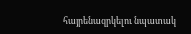հայրենազրկելու նպատակ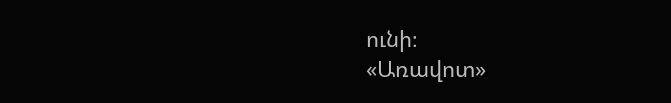ունի։
«Առավոտ»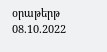օրաթերթ
08.10.2022